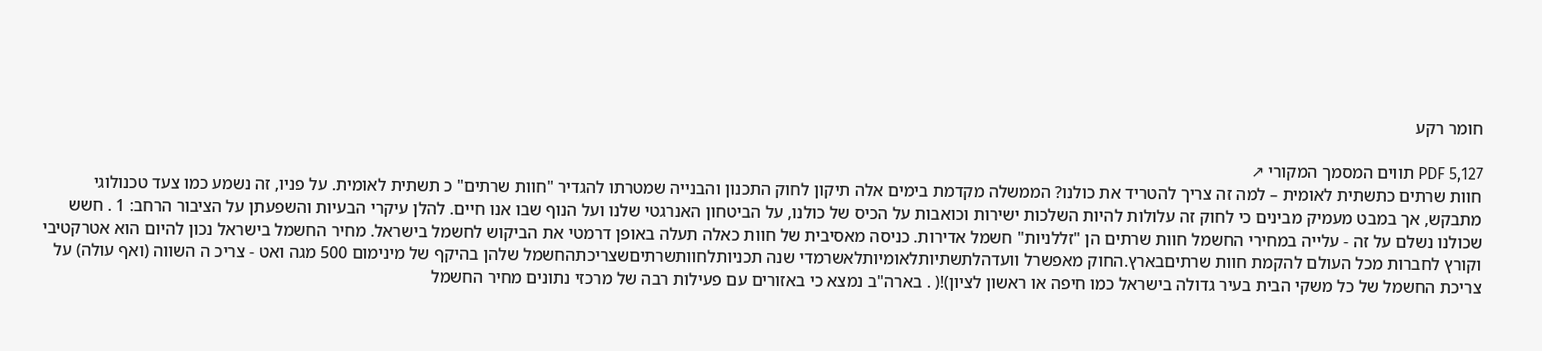חומר רקע

PDF 5,127 תווים המסמך המקורי ↗
חוות שרתים כתשתית לאומית – למה זה צריך להטריד את כולנו? הממשלה מקדמת בימים אלה תיקון לחוק התכנון והבנייה שמטרתו להגדיר "חוות שרתים" כ תשתית לאומית. על פניו, זה נשמע כמו צעד טכנולוגי מתבקש, אך במבט מעמיק מבינים כי לחוק זה עלולות להיות השלכות ישירות וכואבות על הכיס של כולנו, על הביטחון האנרגטי שלנו ועל הנוף שבו אנו חיים. להלן עיקרי הבעיות והשפעתן על הציבור הרחב: 1 . חשש שכולנו נשלם על זה - עלייה במחירי החשמל חוות שרתים הן "זללניות" חשמל אדירות. כניסה מאסיבית של חוות כאלה תעלה באופן דרמטי את הביקוש לחשמל בישראל. מחיר החשמל בישראל נכון להיום הוא אטרקטיבי וקורץ לחברות מכל העולם להקמת חוות שרתיםבארץ.החוק מאפשרל וועדהלתשתיותלאומיותלאשרמדי שנה תכניותלחוותשרתיםשצריכתהחשמל שלהן בהיקף של מינימום 500 מגה ואט - צריכ ה השווה (ואף עולה) על צריכת החשמל של כל משקי הבית בעיר גדולה בישראל כמו חיפה או ראשון לציון)!( . בארה"ב נמצא כי באזורים עם פעילות רבה של מרכזי נתונים מחיר החשמל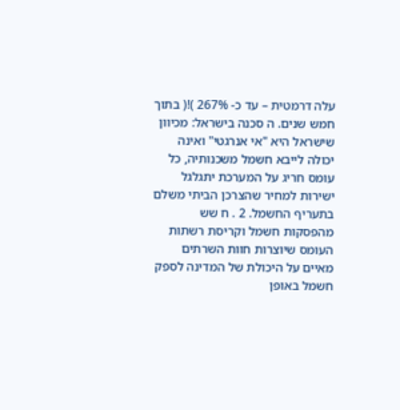עלה דרמטית – עד כ- 267% )!( בתוך חמש שנים. ה סכנה בישראל: מכיוון שישראל היא "אי אנרגטי" ואינה יכולה לייבא חשמל משכנותיה, כל עומס חריג על המערכת יתגלגל ישירות למחיר שהצרכן הביתי משלם בתעריף החשמל. 2 . ח שש מהפסקות חשמל וקריסת רשתות העומס שיוצרות חוות השרתים מאיים על היכולת של המדינה לספק חשמל באופן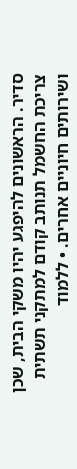סדיר. הראשונים להיפגע יהיו משקי הבית, שכן צריכת החשמל תנותב קודם למתקני תשתית ושירותים חיוניים אחרים. • ללמוד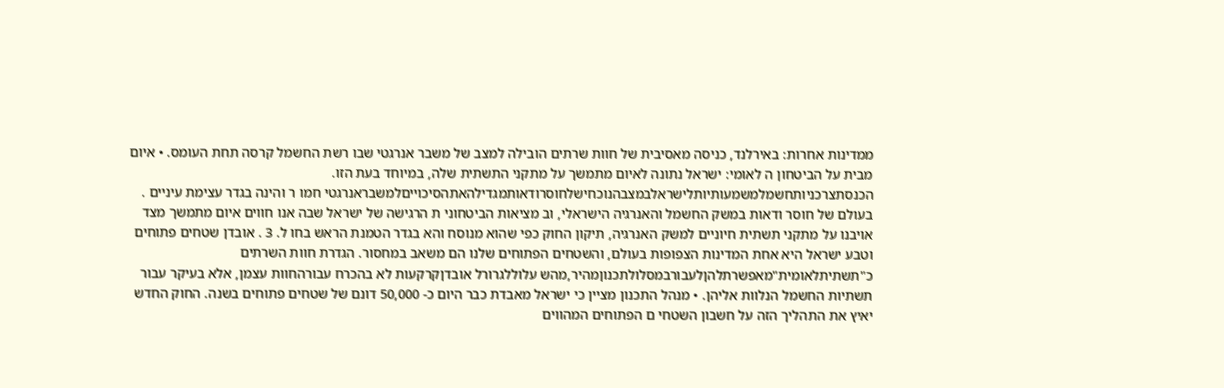ממדינות אחרות: באירלנד, כניסה מאסיבית של חוות שרתים הובילה למצב של משבר אנרגטי שבו רשת החשמל קרסה תחת העומס. • איום מבית על הביטחון ה לאומי: ישראל נתונה לאיום מתמשך על מתקני התשתית שלה, במיוחד בעת הזו. הכנסתצרכניותחשמלמשמעותיותלישראלבמצבהנוכחישלחוסרודאותמגדילהאתהסיכוייםלמשבראנרגטי חמו ר והינה בגדר עצימת עיניים . בעולם של חוסר ודאות במשק החשמל והאנרגיה הישראלי, וב מציאות הביטחוני ת הרגישה של ישראל שבה אנו חווים איום מתמשך מצד אויבנו על מתקני תשתית חיוניים למשק האנרגיה, תיקון החוק כפי שהוא מנוסח והא בגדר הטמנת הראש בחו ל. 3 . אובדן שטחים פתוחים וטבע ישראל היא אחת המדינות הצפופות בעולם, והשטחים הפתוחים שלנו הם משאב במחסור. הגדרת חוות השרתים כ"תשתיתלאומית"מאפשרתלהןלעבורבמסלולתכנוןמהיר,מהש עלוללגרורל אובדןקרקעות לא בהכרח עבורהחוות עצמן, אלא בעיקר עבור תשתיות החשמל הנלוות אליהן. • מנהל התכנון מציין כי ישראל מאבדת כבר היום כ- 50,000 דונם של שטחים פתוחים בשנה. החוק החדש יאיץ את התהליך הזה על חשבון השטחי ם הפתוחים המהווים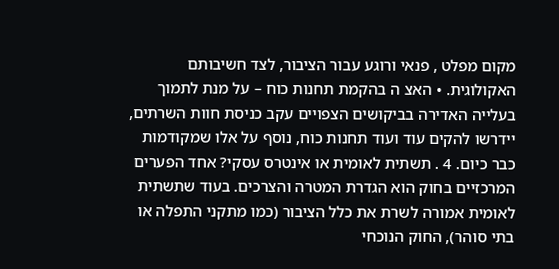מקום מפלט , פנאי ורוגע עבור הציבור, לצד חשיבותם האקולוגית. • האצ ה בהקמת תחנות כוח – על מנת לתמוך בעלייה האדירה בביקושים הצפויים עקב כניסת חוות השרתים, יידרשו להקים עוד ועוד תחנות כוח, נוסף על אלו שמקודמות כבר כיום. 4 . תשתית לאומית או אינטרס עסקי? אחד הפערים המרכזיים בחוק הוא הגדרת המטרה והצרכים. בעוד שתשתית לאומית אמורה לשרת את כלל הציבור (כמו מתקני התפלה או בתי סוהר), החוק הנוכחי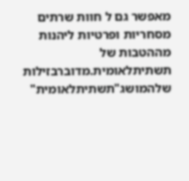מאפשר גם ל חוות שרתים מסחריות ופרטיות ליהנות מההטבות של תשתיתלאומית.מדוברבזילות שלהמושג"תשתיתלאומית"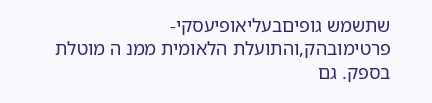שתשמש גופיםבעליאופיעסקי-פרטימובהק,והתועלת הלאומית ממנ ה מוטלת בספק. גם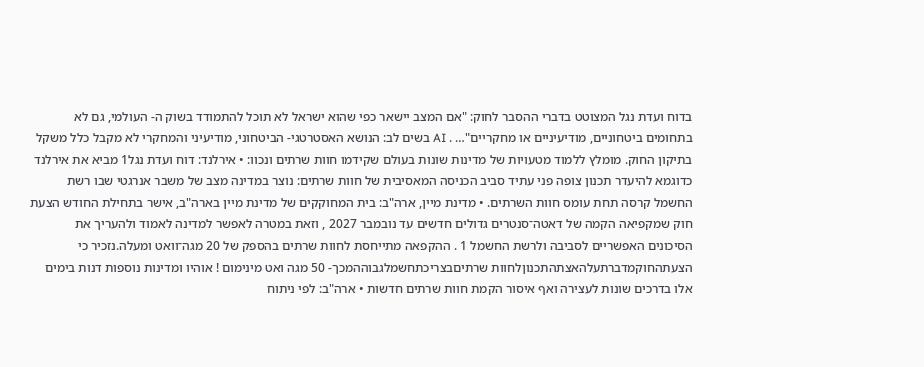בדוח ועדת נגל המצוטט בדברי ההסבר לחוק: "אם המצב יישאר כפי שהוא ישראל לא תוכל להתמודד בשוק ה- העולמי, גם לא בתחומים ביטחוניים, מודיעיניים או מחקריים"… . AI בשים לב: הנושא האסטרטגי- הביטחוני, מודיעיני והמחקרי לא מקבל כלל משקל בתיקון החוק. מומלץ ללמוד מטעויות של מדינות שונות בעולם שקידמו חוות שרתים ונכוו: • אירלנד: דוח ועדת נגל1 מביא את אירלנד כדוגמא להיעדר תכנון צופה פני עתיד סביב הכניסה המאסיבית של חוות שרתים: נוצר במדינה מצב של משבר אנרגטי שבו רשת החשמל קרסה תחת עומס חוות השרתים. • מדינת מיין, ארה"ב: בית המחוקקים של מדינת מיין בארה"ב, אישר בתחילת החודש הצעת חוק שמקפיאה הקמה של דאטה־סנטרים גדולים חדשים עד נובמבר 2027 , וזאת במטרה לאפשר למדינה לאמוד ולהעריך את הסיכונים האפשריים לסביבה ולרשת החשמל 1 . ההקפאה מתייחסת לחוות שרתים בהספק של 20 מגה־וואט ומעלה.נזכיר כי הצעתהחוקמדברתעלהאצתהתכנוןלחוות שרתיםבצריכתחשמלגבוההמכך- 50 מגה ואט מינימום ! אוהיו ומדינות נוספות דנות בימים אלו בדרכים שונות לעצירה ואף איסור הקמת חוות שרתים חדשות • ארה"ב: לפי ניתוח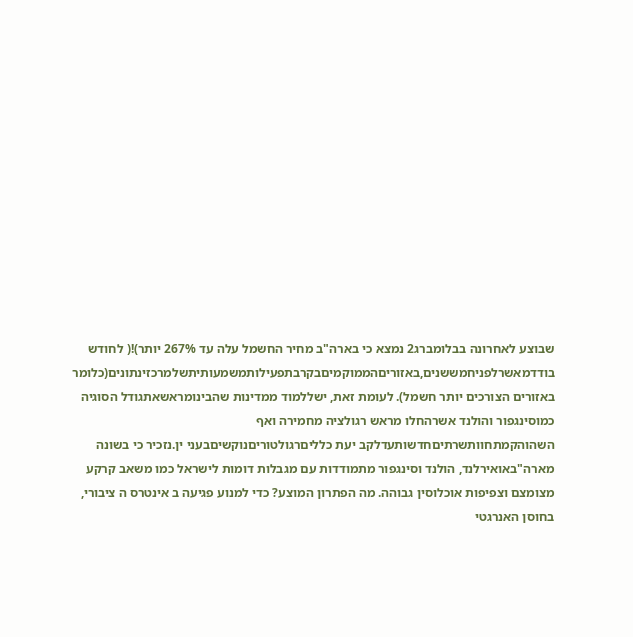שבוצע לאחרונה בבלומברג2 נמצא כי בארה"ב מחיר החשמל עלה עד 267% יותר)!( לחודש בודדמאשרלפניחמששנים,באזוריםהממוקמיםבקרבתפעילותמשמעותיתשלמרכזינתונים(כלומר באזורים הצורכים יותר חשמל). לעומת זאת, ישללמוד ממדינות שהבינומראשאתגודל הסוגיה כמוסינגפור והולנד אשרהחלו מראש רגולציה מחמירה ואף השהוהקמתחוותשרתיםחדשותעדלקב יעת כלליםרגולטוריםנוקשיםבעני ין.נזכיר כי בשונה מארה"באואירלנד, הולנד וסינגפור מתמודדות עם מגבלות דומות לישראל כמו משאב קרקע מצומצם וצפיפות אוכלוסין גבוהה. מה הפתרון המוצע? כדי למנוע פגיעה ב אינטרס ה ציבורי, בחוסן האנרגטי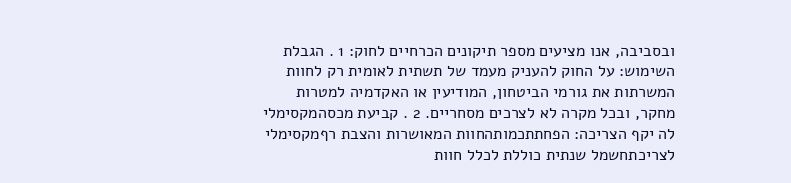ובסביבה, אנו מציעים מספר תיקונים הכרחיים לחוק: 1 . הגבלת השימוש: על החוק להעניק מעמד של תשתית לאומית רק לחוות המשרתות את גורמי הביטחון, המודיעין או האקדמיה למטרות מחקר, ובכל מקרה לא לצרכים מסחריים. 2 . קביעת מכסהמקסימלי לה יקף הצריכה: הפחתתכמותהחוות המאושרות והצבת רףמקסימלי לצריכתחשמל שנתית כוללת לכלל חוות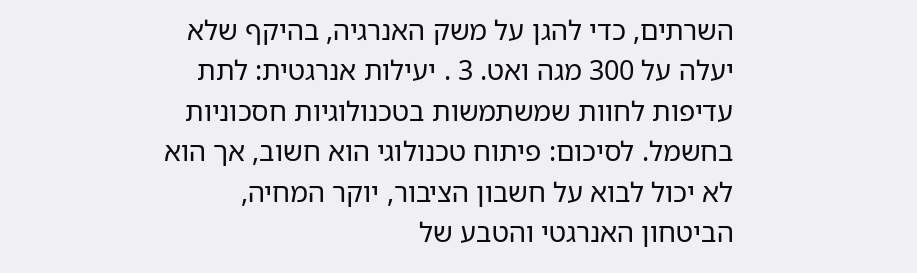השרתים, כדי להגן על משק האנרגיה, בהיקף שלא יעלה על 300 מגה ואט. 3 . יעילות אנרגטית: לתת עדיפות לחוות שמשתמשות בטכנולוגיות חסכוניות בחשמל. לסיכום: פיתוח טכנולוגי הוא חשוב, אך הוא לא יכול לבוא על חשבון הציבור, יוקר המחיה, הביטחון האנרגטי והטבע של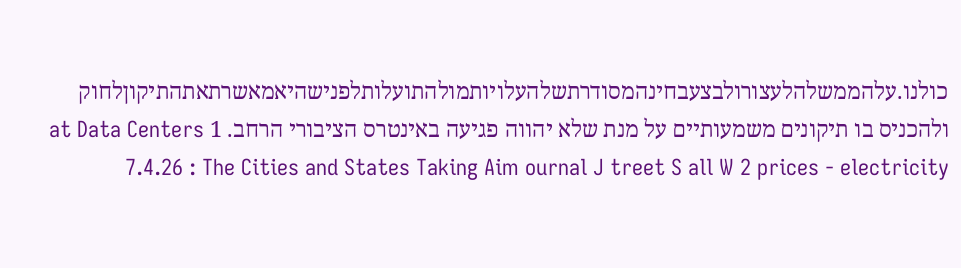כולנו.עלהממשלהלעצורולבצעבחינהמסודרתשלהעלויותמולהתועלותלפנישהיאמאשרתאתהתיקוןלחוק ולהכניס בו תיקונים משמעותיים על מנת שלא יהווה פגיעה באינטרס הציבורי הרחב. 1 at Data Centers 7.4.26 : The Cities and States Taking Aim ournal J treet S all W 2 prices - electricity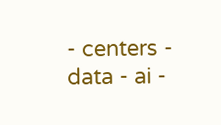- centers - data - ai -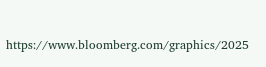https://www.bloomberg.com/graphics/2025